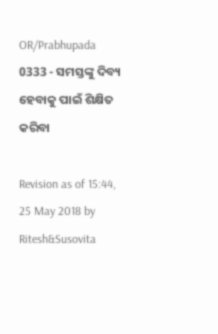OR/Prabhupada 0333 - ସମସ୍ତଙ୍କୁ ଦିବ୍ୟ ହେବାକୁ ପାଇଁ ଶିକ୍ଷିତ କରିବା

Revision as of 15:44, 25 May 2018 by Ritesh&Susovita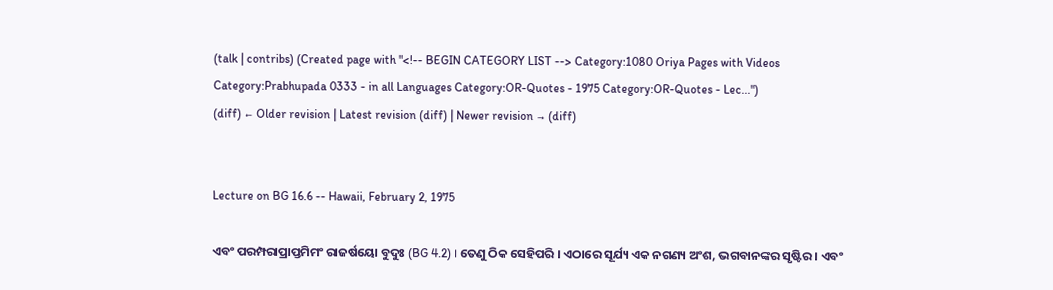(talk | contribs) (Created page with "<!-- BEGIN CATEGORY LIST --> Category:1080 Oriya Pages with Videos Category:Prabhupada 0333 - in all Languages Category:OR-Quotes - 1975 Category:OR-Quotes - Lec...")
(diff) ← Older revision | Latest revision (diff) | Newer revision → (diff)


Lecture on BG 16.6 -- Hawaii, February 2, 1975

ଏବଂ ପରମ୍ପରାପ୍ରାପ୍ତମିମଂ ରାଜର୍ଷୟୋ ବୁଦୁଃ (BG 4.2) । ତେଣୁ ଠିକ ସେହିପରି । ଏଠାରେ ସୂର୍ଯ୍ୟ ଏକ ନଗଣ୍ୟ ଅଂଶ, ଭଗବାନଙ୍କର ସୃଷ୍ଟିର । ଏବଂ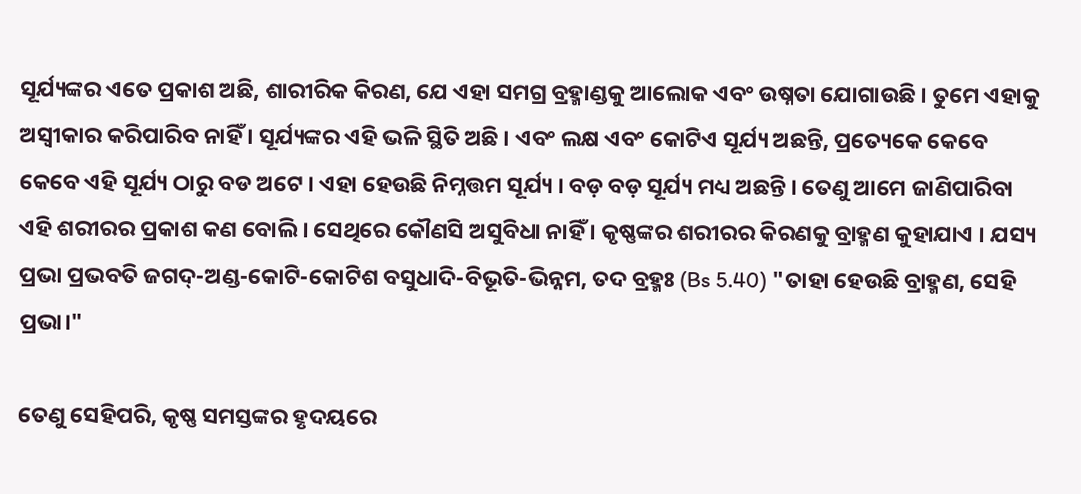ସୂର୍ଯ୍ୟଙ୍କର ଏତେ ପ୍ରକାଶ ଅଛି, ଶାରୀରିକ କିରଣ, ଯେ ଏହା ସମଗ୍ର ବ୍ରହ୍ମାଣ୍ଡକୁ ଆଲୋକ ଏବଂ ଉଷ୍ନତା ଯୋଗାଉଛି । ତୁମେ ଏହାକୁ ଅସ୍ଵୀକାର କରିପାରିବ ନାହିଁ । ସୂର୍ଯ୍ୟଙ୍କର ଏହି ଭଳି ସ୍ଥିତି ଅଛି । ଏବଂ ଲକ୍ଷ ଏବଂ କୋଟିଏ ସୂର୍ଯ୍ୟ ଅଛନ୍ତି, ପ୍ରତ୍ୟେକେ କେବେ କେବେ ଏହି ସୂର୍ଯ୍ୟ ଠାରୁ ବଡ ଅଟେ । ଏହା ହେଉଛି ନିମ୍ନତ୍ତମ ସୂର୍ଯ୍ୟ । ବଡ଼ ବଡ଼ ସୂର୍ଯ୍ୟ ମଧ୍ୟ ଅଛନ୍ତି । ତେଣୁ ଆମେ ଜାଣିପାରିବା ଏହି ଶରୀରର ପ୍ରକାଶ କଣ ବୋଲି । ସେଥିରେ କୌଣସି ଅସୁବିଧା ନାହିଁ । କୃଷ୍ଣଙ୍କର ଶରୀରର କିରଣକୁ ବ୍ରାହ୍ମଣ କୁହାଯାଏ । ଯସ୍ୟ ପ୍ରଭା ପ୍ରଭବତି ଜଗଦ୍-ଅଣ୍ଡ-କୋଟି-କୋଟିଶ ବସୁଧାଦି-ବିଭୂତି-ଭିନ୍ନମ, ତଦ ବ୍ରହ୍ମଃ (Bs 5.40) "ତାହା ହେଉଛି ବ୍ରାହ୍ମଣ, ସେହି ପ୍ରଭା।"

ତେଣୁ ସେହିପରି, କୃଷ୍ଣ ସମସ୍ତଙ୍କର ହୃଦୟରେ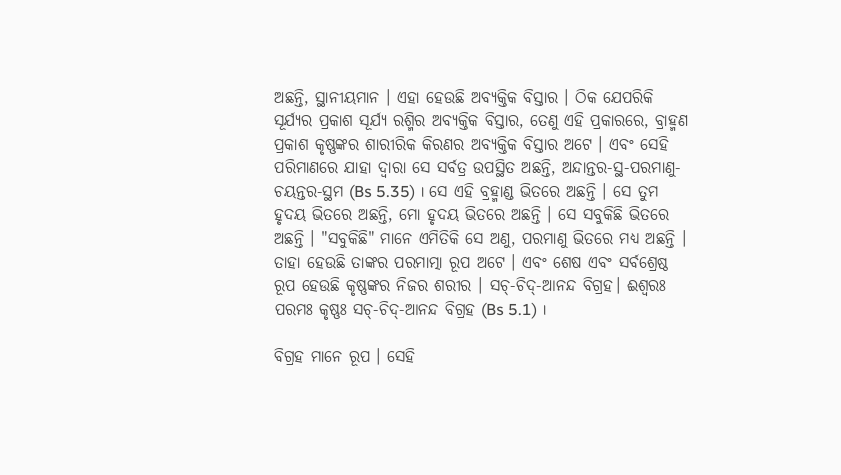ଅଛନ୍ତି, ସ୍ଥାନୀୟମାନ । ଏହା ହେଉଛି ଅବ୍ୟକ୍ତିକ ବିସ୍ତାର । ଠିକ ଯେପରିକି ସୂର୍ଯ୍ୟର ପ୍ରକାଶ ସୂର୍ଯ୍ୟ ରଶ୍ମିର ଅବ୍ୟକ୍ତିକ ବିସ୍ତାର, ତେଣୁ ଏହି ପ୍ରକାରରେ, ବ୍ରାହ୍ମଣ ପ୍ରକାଶ କୃଷ୍ଣଙ୍କର ଶାରୀରିକ କିରଣର ଅବ୍ୟକ୍ତିକ ବିସ୍ତାର ଅଟେ । ଏବଂ ସେହି ପରିମାଣରେ ଯାହା ଦ୍ଵାରା ସେ ସର୍ବତ୍ର ଉପସ୍ଥିତ ଅଛନ୍ତି, ଅନ୍ଦାନ୍ତର-ସ୍ଥ-ପରମାଣୁ-ଚୟନ୍ତର-ସ୍ଥମ (Bs 5.35) । ସେ ଏହି ବ୍ରହ୍ମାଣ୍ଡ ଭିତରେ ଅଛନ୍ତି । ସେ ତୁମ ହୃଦୟ ଭିତରେ ଅଛନ୍ତି, ମୋ ହୃଦୟ ଭିତରେ ଅଛନ୍ତି । ସେ ସବୁକିଛି ଭିତରେ ଅଛନ୍ତି । "ସବୁକିଛି" ମାନେ ଏମିତିକି ସେ ଅଣୁ, ପରମାଣୁ ଭିତରେ ମଧ୍ୟ ଅଛନ୍ତି । ତାହା ହେଉଛି ତାଙ୍କର ପରମାତ୍ମା ରୂପ ଅଟେ । ଏବଂ ଶେଷ ଏବଂ ସର୍ବଶ୍ରେଷ୍ଠ ରୂପ ହେଉଛି କୃଷ୍ଣଙ୍କର ନିଜର ଶରୀର । ସଚ୍-ଚିଦ୍-ଆନନ୍ଦ ବିଗ୍ରହ। ଈଶ୍ଵରଃ ପରମଃ କୃଷ୍ଣଃ ସଚ୍-ଚିଦ୍-ଆନନ୍ଦ ବିଗ୍ରହ (Bs 5.1) ।

ବିଗ୍ରହ ମାନେ ରୂପ । ସେହି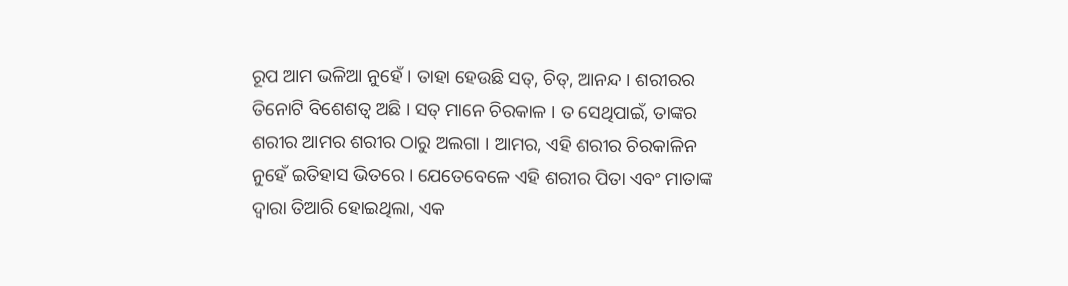ରୂପ ଆମ ଭଳିଆ ନୁହେଁ । ତାହା ହେଉଛି ସତ୍, ଚିତ୍, ଆନନ୍ଦ । ଶରୀରର ତିନୋଟି ବିଶେଶତ୍ଵ ଅଛି । ସତ୍ ମାନେ ଚିରକାଳ । ତ ସେଥିପାଇଁ, ତାଙ୍କର ଶରୀର ଆମର ଶରୀର ଠାରୁ ଅଲଗା । ଆମର, ଏହି ଶରୀର ଚିରକାଳିନ ନୁହେଁ ଇତିହାସ ଭିତରେ । ଯେତେବେଳେ ଏହି ଶରୀର ପିତା ଏବଂ ମାତାଙ୍କ ଦ୍ଵାରା ତିଆରି ହୋଇଥିଲା, ଏକ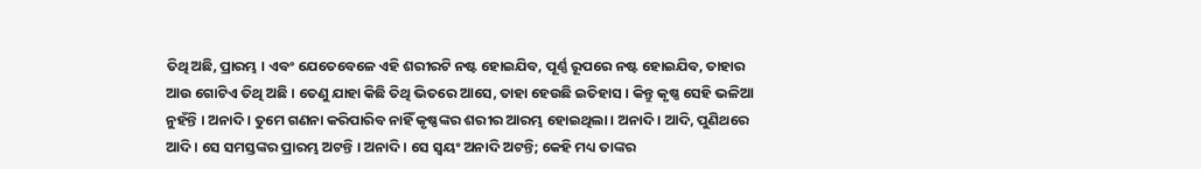ତିଥି ଅଛି, ପ୍ରାରମ୍ଭ । ଏବଂ ଯେତେବେଳେ ଏହି ଶରୀରଟି ନଷ୍ଟ ହୋଇଯିବ, ପୂର୍ଣ୍ଣ ରୂପରେ ନଷ୍ଟ ହୋଇଯିବ, ତାହାର ଆଉ ଗୋଟିଏ ତିଥି ଅଛି । ତେଣୁ ଯାହା କିଛି ତିଥି ଭିତରେ ଆସେ, ତାହା ହେଉଛି ଇତିହାସ । କିନ୍ତୁ କୃଷ୍ଣ ସେହି ଭଳିଆ ନୁହଁନ୍ତି । ଅନାଦି । ତୁମେ ଗଣନା କରିପାରିବ ନାହିଁ କୃଷ୍ଣଙ୍କର ଶରୀର ଆରମ୍ଭ ହୋଇଥିଲା । ଅନାଦି । ଆଦି, ପୁଣିଥରେ ଆଦି । ସେ ସମସ୍ତଙ୍କର ପ୍ରାରମ୍ଭ ଅଟନ୍ତି । ଅନାଦି । ସେ ସ୍ଵୟଂ ଅନାଦି ଅଟନ୍ତି; କେହି ମଧ୍ୟ ତାଙ୍କର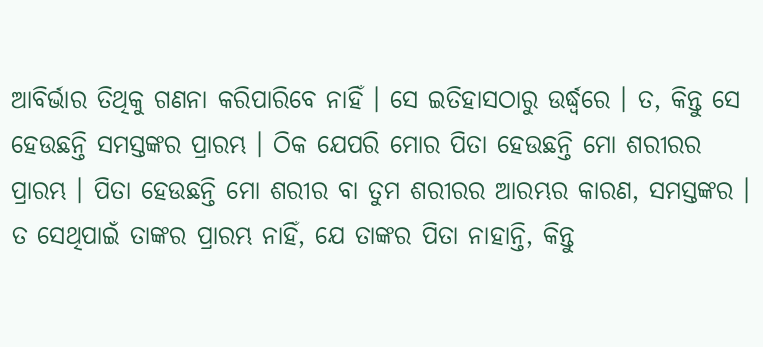ଆବିର୍ଭାର ତିଥିକୁ ଗଣନା କରିପାରିବେ ନାହିଁ । ସେ ଇତିହାସଠାରୁ ଉର୍ଦ୍ଧ୍ଵରେ । ତ, କିନ୍ତୁ ସେ ହେଉଛନ୍ତି ସମସ୍ତଙ୍କର ପ୍ରାରମ୍ଭ । ଠିକ ଯେପରି ମୋର ପିତା ହେଉଛନ୍ତି ମୋ ଶରୀରର ପ୍ରାରମ୍ଭ । ପିତା ହେଉଛନ୍ତି ମୋ ଶରୀର ବା ତୁମ ଶରୀରର ଆରମ୍ଭର କାରଣ, ସମସ୍ତଙ୍କର । ତ ସେଥିପାଇଁ ତାଙ୍କର ପ୍ରାରମ୍ଭ ନାହିଁ, ଯେ ତାଙ୍କର ପିତା ନାହାନ୍ତି, କିନ୍ତୁ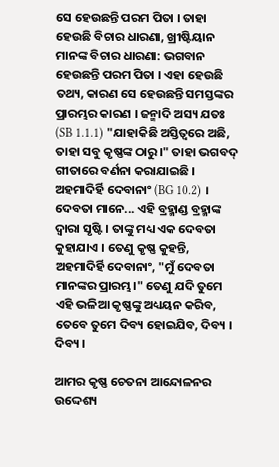ସେ ହେଉଛନ୍ତି ପରମ ପିତା । ତାହା ହେଉଛି ବିଚାର ଧାରଣା, ଖ୍ରୀଷ୍ଟିୟାନ ମାନଙ୍କ ବିଚାର ଧାରଣା: ଭଗବାନ ହେଉଛନ୍ତି ପରମ ପିତା । ଏହା ହେଉଛି ତଥ୍ୟ, କାରଣ ସେ ହେଉଛନ୍ତି ସମସ୍ତଙ୍କର ପ୍ରାରମ୍ଭର କାରଣ । ଜନ୍ମାଦି ଅସ୍ୟ ଯତଃ (SB 1.1.1) "ଯାହାକିଛି ଅସ୍ତିତ୍ଵରେ ଅଛି, ତାହା ସବୁ କୃଷ୍ଣଙ୍କ ଠାରୁ।" ତାହା ଭଗବଦ୍ ଗୀତାରେ ବର୍ଣନା କରାଯାଇଛି । ଅହମାଦିର୍ହି ଦେବାନାଂ (BG 10.2) । ଦେବତା ମାନେ... ଏହି ବ୍ରହ୍ମାଣ୍ଡ ବ୍ରହ୍ମାଙ୍କ ଦ୍ଵାରା ସୃଷ୍ଟି । ତାଙ୍କୁ ମଧ୍ୟ ଏକ ଦେବତା କୁହାଯାଏ । ତେଣୁ କୃଷ୍ଣ କୁହନ୍ତି, ଅହମାଦିର୍ହି ଦେବାନାଂ, "ମୁଁ ଦେବତା ମାନଙ୍କର ପ୍ରାରମ୍ଭ।" ତେଣୁ ଯଦି ତୁମେ ଏହି ଭଳିଆ କୃଷ୍ଣଙ୍କୁ ଅଧ୍ୟୟନ କରିବ, ତେବେ ତୁମେ ଦିବ୍ୟ ହୋଇଯିବ, ଦିବ୍ୟ । ଦିବ୍ୟ ।

ଆମର କୃଷ୍ଣ ଚେତନା ଆନ୍ଦୋଳନର ଉଦ୍ଦେଶ୍ୟ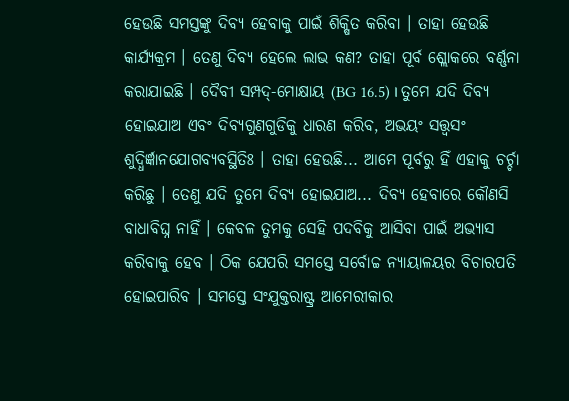ହେଉଛି ସମସ୍ତଙ୍କୁ ଦିବ୍ୟ ହେବାକୁ ପାଇଁ ଶିକ୍ଷିତ କରିବା । ତାହା ହେଉଛି କାର୍ଯ୍ୟକ୍ରମ । ତେଣୁ ଦିବ୍ୟ ହେଲେ ଲାଭ କଣ? ତାହା ପୂର୍ବ ଶ୍ଲୋକରେ ବର୍ଣ୍ଣନା କରାଯାଇଛି । ଦୈବୀ ସମ୍ପଦ୍-ମୋକ୍ଷାୟ (BG 16.5) । ତୁମେ ଯଦି ଦିବ୍ୟ ହୋଇଯାଅ ଏବଂ ଦିବ୍ୟଗୁଣଗୁଡିକୁ ଧାରଣ କରିବ, ଅଭୟଂ ସତ୍ତ୍ଵସଂ ଶୁଦ୍ଧିର୍ଜ୍ଞାନଯୋଗବ୍ୟବସ୍ଥିତିଃ । ତାହା ହେଉଛି... ଆମେ ପୂର୍ବରୁ ହିଁ ଏହାକୁ ଚର୍ଚ୍ଚା କରିଛୁ । ତେଣୁ ଯଦି ତୁମେ ଦିବ୍ୟ ହୋଇଯାଅ... ଦିବ୍ୟ ହେବାରେ କୌଣସି ବାଧାବିଘ୍ନ ନାହିଁ । କେବଳ ତୁମକୁ ସେହି ପଦବିକୁ ଆସିବା ପାଇଁ ଅଭ୍ୟାସ କରିବାକୁ ହେବ । ଠିକ ଯେପରି ସମସ୍ତେ ସର୍ବୋଚ୍ଚ ନ୍ୟାୟାଳୟର ବିଚାରପତି ହୋଇପାରିବ । ସମସ୍ତେ ସଂଯୁକ୍ତରାଷ୍ଟ୍ର ଆମେରୀକାର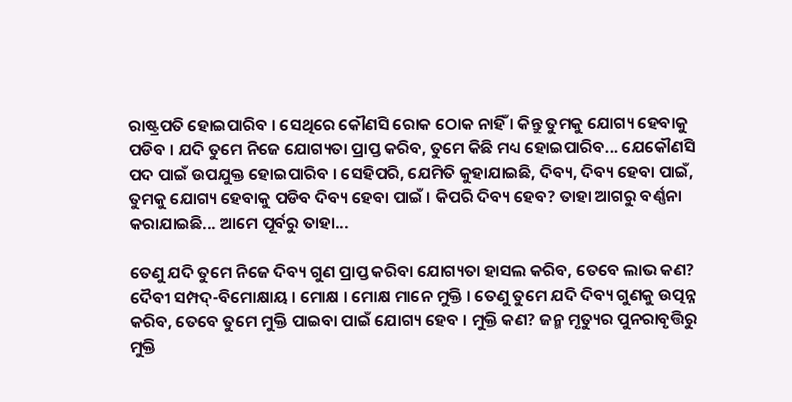ରାଷ୍ଟ୍ରପତି ହୋଇପାରିବ । ସେଥିରେ କୌଣସି ରୋକ ଠୋକ ନାହିଁ । କିନ୍ତୁ ତୁମକୁ ଯୋଗ୍ୟ ହେବାକୁ ପଡିବ । ଯଦି ତୁମେ ନିଜେ ଯୋଗ୍ୟତା ପ୍ରାପ୍ତ କରିବ, ତୁମେ କିଛି ମଧ୍ୟ ହୋଇପାରିବ... ଯେକୌଣସି ପଦ ପାଇଁ ଉପଯୁକ୍ତ ହୋଇପାରିବ । ସେହିପରି, ଯେମିତି କୁହାଯାଇଛି, ଦିବ୍ୟ, ଦିବ୍ୟ ହେବା ପାଇଁ, ତୁମକୁ ଯୋଗ୍ୟ ହେବାକୁ ପଡିବ ଦିବ୍ୟ ହେବା ପାଇଁ । କିପରି ଦିବ୍ୟ ହେବ? ତାହା ଆଗରୁ ବର୍ଣ୍ଣନା କରାଯାଇଛି... ଆମେ ପୂର୍ବରୁ ତାହା...

ତେଣୁ ଯଦି ତୁମେ ନିଜେ ଦିବ୍ୟ ଗୁଣ ପ୍ରାପ୍ତ କରିବା ଯୋଗ୍ୟତା ହାସଲ କରିବ, ତେବେ ଲାଭ କଣ? ଦୈବୀ ସମ୍ପଦ୍-ବିମୋକ୍ଷାୟ । ମୋକ୍ଷ । ମୋକ୍ଷ ମାନେ ମୁକ୍ତି । ତେଣୁ ତୁମେ ଯଦି ଦିବ୍ୟ ଗୁଣକୁ ଉତ୍ପନ୍ନ କରିବ, ତେବେ ତୁମେ ମୁକ୍ତି ପାଇବା ପାଇଁ ଯୋଗ୍ୟ ହେବ । ମୁକ୍ତି କଣ? ଜନ୍ମ ମୃତ୍ୟୁର ପୁନରାବୃତ୍ତିରୁ ମୁକ୍ତି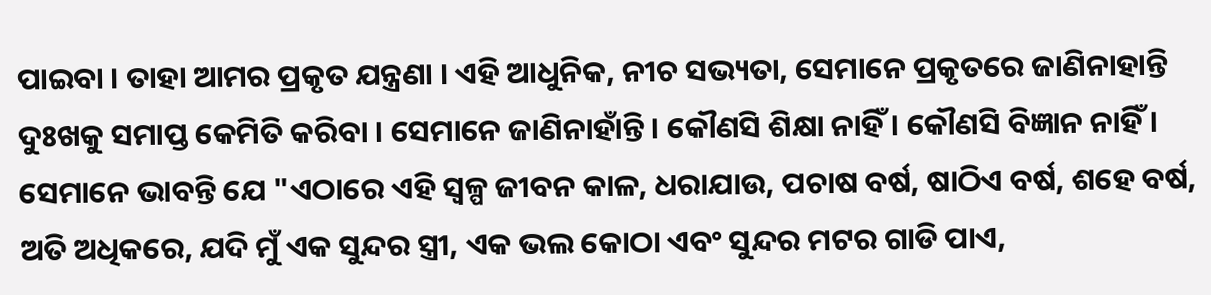ପାଇବା । ତାହା ଆମର ପ୍ରକୃତ ଯନ୍ତ୍ରଣା । ଏହି ଆଧୁନିକ, ନୀଚ ସଭ୍ୟତା, ସେମାନେ ପ୍ରକୃତରେ ଜାଣିନାହାନ୍ତି ଦୁଃଖକୁ ସମାପ୍ତ କେମିତି କରିବା । ସେମାନେ ଜାଣିନାହାଁନ୍ତି । କୌଣସି ଶିକ୍ଷା ନାହିଁ । କୌଣସି ବିଜ୍ଞାନ ନାହିଁ । ସେମାନେ ଭାବନ୍ତି ଯେ "ଏଠାରେ ଏହି ସ୍ଵଳ୍ପ ଜୀବନ କାଳ, ଧରାଯାଉ, ପଚାଷ ବର୍ଷ, ଷାଠିଏ ବର୍ଷ, ଶହେ ବର୍ଷ, ଅତି ଅଧିକରେ, ଯଦି ମୁଁ ଏକ ସୁନ୍ଦର ସ୍ତ୍ରୀ, ଏକ ଭଲ କୋଠା ଏବଂ ସୁନ୍ଦର ମଟର ଗାଡି ପାଏ,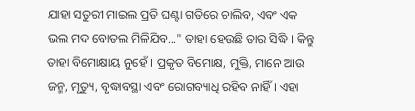ଯାହା ସତୁରୀ ମାଇଲ ପ୍ରତି ଘଣ୍ଟା ଗତିରେ ଚାଲିବ, ଏବଂ ଏକ ଭଲ ମଦ ବୋତଲ ମିଳିଯିବ..." ତାହା ହେଉଛି ତାର ସିଦ୍ଧି । କିନ୍ତୁ ତାହା ବିମୋକ୍ଷାୟ ନୁହେଁ । ପ୍ରକୃତ ବିମୋକ୍ଷ, ମୁକ୍ତି, ମାନେ ଆଉ ଜନ୍ମ, ମୃତ୍ୟୁ, ବୃଦ୍ଧାବସ୍ଥା ଏବଂ ରୋଗବ୍ୟାଧି ରହିବ ନାହିଁ । ଏହା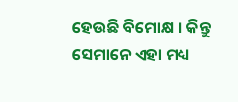ହେଉଛି ବିମୋକ୍ଷ । କିନ୍ତୁ ସେମାନେ ଏହା ମଧ୍ୟ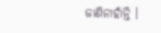ଜାଣିନାହାଁନ୍ତି ।